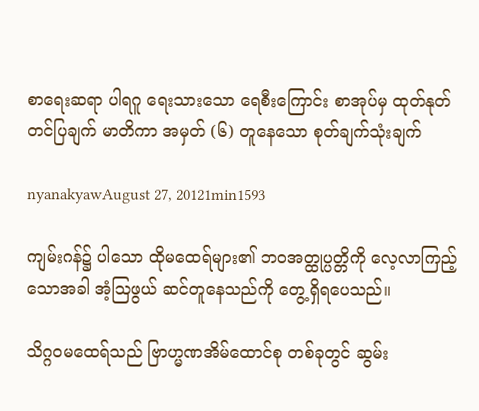စာရေးဆရာ ပါရဂူ ရေးသားသော ရေစီးကြောင်း စာအုပ်မှ ထုတ်နုတ် တင်ပြချက် မာတိကာ အမှတ် (၆) တူနေသော စုတ်ချက်သုံးချက်

nyanakyawAugust 27, 20121min1593

ကျမ်းဂန်၌ ပါသော ထိုမထေရ်များ၏ ဘဝအတ္ထုပ္ပတ္တိကို လေ့လာကြည့်သောအခါ အံ့ဩဖွယ် ဆင်တူနေသည်ကို တွေ့ရှိရပေသည်။

သိဂ္ဂဝမထေရ်သည် ဗြာဟ္မဏအိမ်ထောင်စု တစ်ခုတွင် ဆွမ်း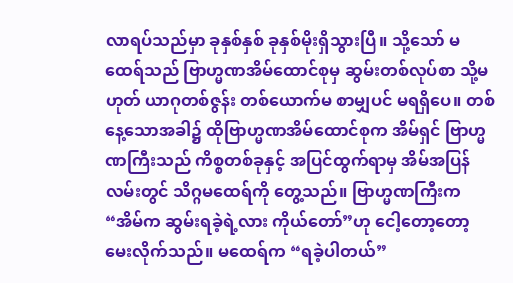လာရပ်သည်မှာ ခုနှစ်နှစ် ခုနှစ်မိုးရှိသွားပြီ။ သို့သော် မထေရ်သည် ဗြာဟ္မဏအိမ်ထောင်စုမှ ဆွမ်းတစ်လုပ်စာ သို့မဟုတ် ယာဂုတစ်ဇွန်း တစ်ယောက်မ စာမျှပင် မရရှိပေ။ တစ်နေ့သောအခါ၌ ထိုဗြာဟ္မဏအိမ်ထောင်စုက အိမ်ရှင် ဗြာဟ္မဏကြီးသည် ကိစ္စတစ်ခုနှင့် အပြင်ထွက်ရာမှ အိမ်အပြန်လမ်းတွင် သိဂ္ဂမထေရ်ကို တွေ့သည်။ ဗြာဟ္မဏကြီးက “အိမ်က ဆွမ်းရခဲ့ရဲ့လား ကိုယ်တော်”ဟု ငေါ့တော့တော့ မေးလိုက်သည်။ မထေရ်က “ရခဲ့ပါတယ်”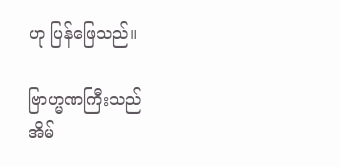ဟု ပြန်ဖြေသည်။

ဗြာဟ္မဏကြီးသည် အိမ်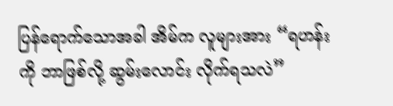ပြန်ရောက်သောအခါ အိမ်က လူများအား “ရဟန်းကို ဘာဖြစ်လို့ ဆွမ်းလောင်း လိုက်ရသလဲ”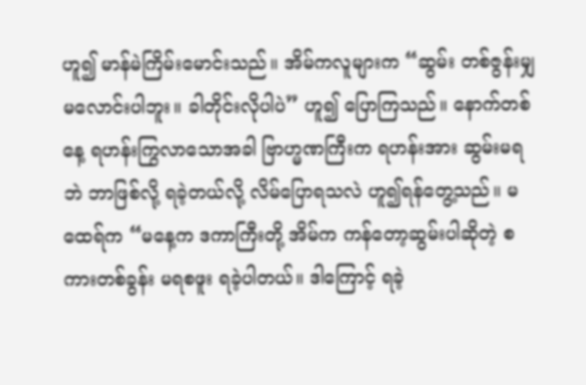ဟူ၍ မာန်မဲကြိမ်းမောင်းသည်။ အိမ်ကလူများက “ဆွမ်း တစ်ဇွန်းမျှ မလောင်းပါဘူး။ ခါတိုင်းလိုပါပဲ” ဟူ၍ ပြောကြသည်။ နောက်တစ်နေ့ ရဟန်းကြွလာသောအခါ ဗြာဟ္မဏကြီးက ရဟန်းအား ဆွမ်းမရဘဲ ဘာဖြစ်လို့ ရခဲ့တယ်လို့ လိမ်ပြောရသလဲ ဟူ၍ရန်တွေ့သည်။ မထေရ်က “မနေ့က ဒကာကြီးတို့ အိမ်က ကန်တော့ဆွမ်းပါဆိုတဲ့ စကားတစ်ခွန်း မရစဖူး ရခဲ့ပါတယ်။ ဒါကြောင့် ရခဲ့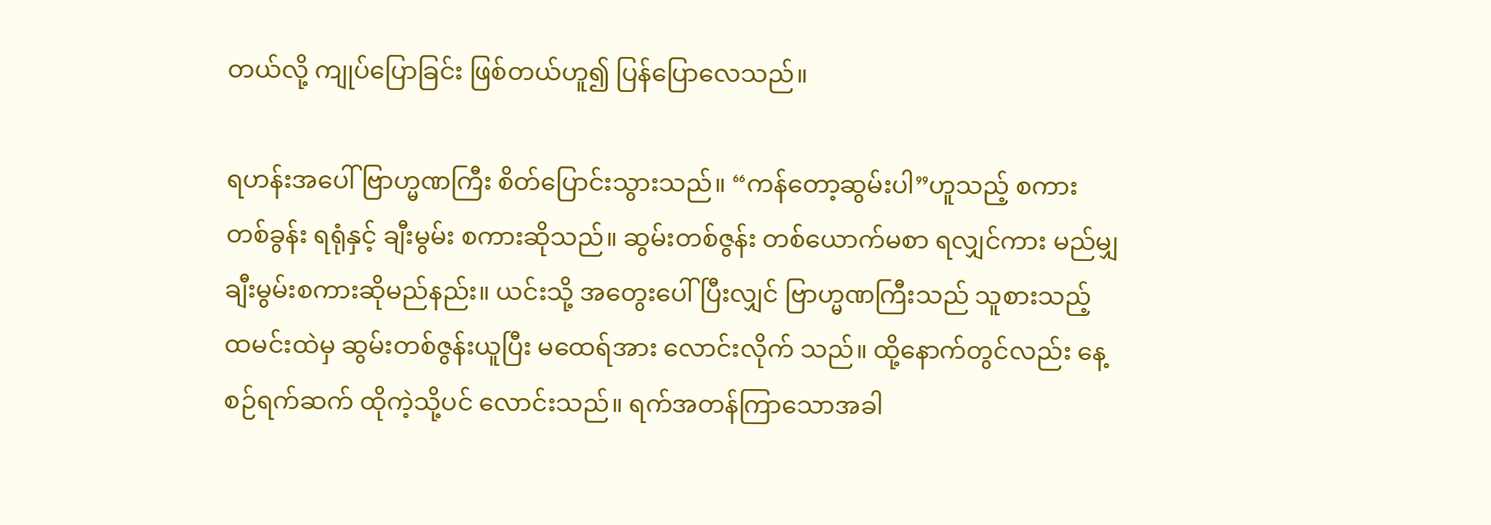တယ်လို့ ကျုပ်ပြောခြင်း ဖြစ်တယ်ဟူ၍ ပြန်ပြောလေသည်။

ရဟန်းအပေါ် ဗြာဟ္မဏကြီး စိတ်ပြောင်းသွားသည်။ “ကန်တော့ဆွမ်းပါ”ဟူသည့် စကားတစ်ခွန်း ရရုံနှင့် ချီးမွမ်း စကားဆိုသည်။ ဆွမ်းတစ်ဇွန်း တစ်ယောက်မစာ ရလျှင်ကား မည်မျှ ချီးမွမ်းစကားဆိုမည်နည်း။ ယင်းသို့ အတွေးပေါ်ပြီးလျှင် ဗြာဟ္မဏကြီးသည် သူစားသည့် ထမင်းထဲမှ ဆွမ်းတစ်ဇွန်းယူပြီး မထေရ်အား လောင်းလိုက် သည်။ ထို့နောက်တွင်လည်း နေ့စဉ်ရက်ဆက် ထိုကဲ့သို့ပင် လောင်းသည်။ ရက်အတန်ကြာသောအခါ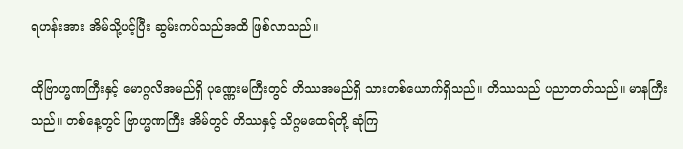ရဟန်းအား အိမ်သို့ပင့်ပြီး ဆွမ်းကပ်သည်အထိ ဖြစ်လာသည်။

ထိုဗြာဟ္မဏကြီးနှင့် မောဂ္ဂလိအမည်ရှိ ပုဏ္ဏေးမကြီးတွင် တိဿအမည်ရှိ သားတစ်ယောက်ရှိသည်။ တိဿသည် ပညာတတ်သည်။ မာနကြီးသည်။ တစ်နေ့တွင် ဗြာဟ္မဏကြီး အိမ်တွင် တိဿနှင့် သိဂ္ဂမထေရ်တို့ ဆုံကြ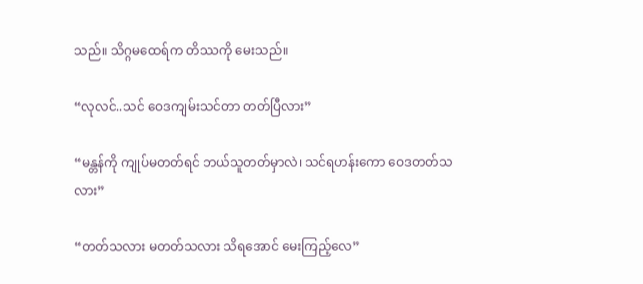သည်။ သိဂ္ဂမထေရ်က တိဿကို မေးသည်။

“လုလင်..သင် ဝေဒကျမ်းသင်တာ တတ်ပြီလား”

“မန္တန်ကို ကျုပ်မတတ်ရင် ဘယ်သူတတ်မှာလဲ၊ သင်ရဟန်းကော ဝေဒတတ်သလား”

“တတ်သလား မတတ်သလား သိရအောင် မေးကြည့်လေ”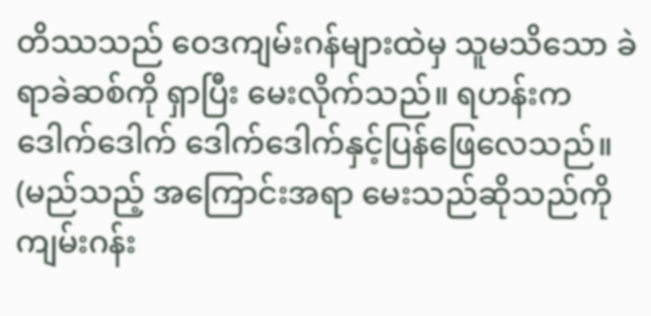တိဿသည် ဝေဒကျမ်းဂန်များထဲမှ သူမသိသော ခဲရာခဲဆစ်ကို ရှာပြီး မေးလိုက်သည်။ ရဟန်းက ဒေါက်ဒေါက် ဒေါက်ဒေါက်နှင့်ပြန်ဖြေလေသည်။ (မည်သည့် အကြောင်းအရာ မေးသည်ဆိုသည်ကို ကျမ်းဂန်း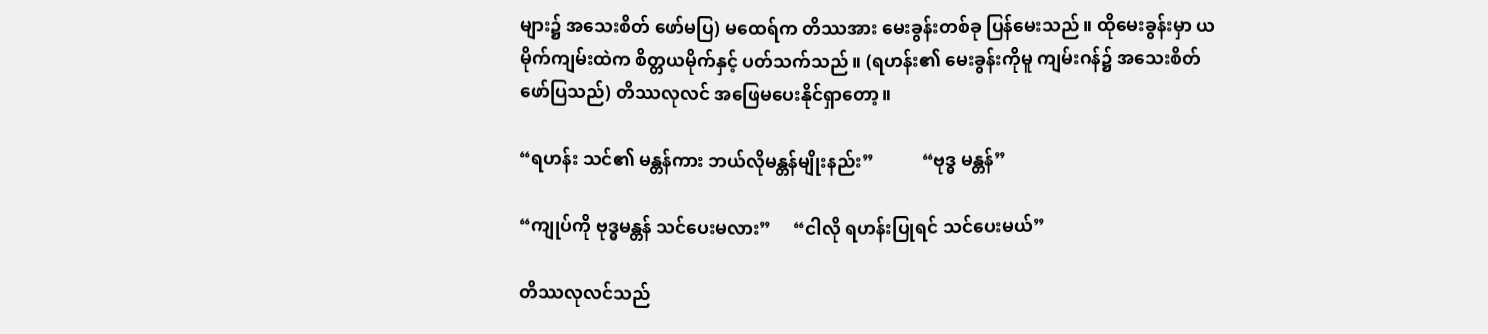များ၌ အသေးစိတ် ဖော်မပြ) မထေရ်က တိဿအား မေးခွန်းတစ်ခု ပြန်မေးသည်။ ထိုမေးခွန်းမှာ ယမိုက်ကျမ်းထဲက စိတ္တယမိုက်နှင့် ပတ်သက်သည်။ (ရဟန်း၏ မေးခွန်းကိုမူ ကျမ်းဂန်၌ အသေးစိတ် ဖော်ပြသည်) တိဿလုလင် အဖြေမပေးနိုင်ရှာတော့။

“ရဟန်း သင်၏ မန္တန်ကား ဘယ်လိုမန္တန်မျိုးနည်း”           “ဗုဒ္ဓ မန္တန်”

“ကျုပ်ကို ဗုဒ္ဓမန္တန် သင်ပေးမလား”     “ငါလို ရဟန်းပြုရင် သင်ပေးမယ်”

တိဿလုလင်သည်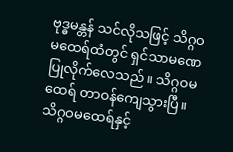ဗုဒ္ဓမန္တန် သင်လိုသဖြင့် သိဂ္ဂဝမထေရ်ထံတွင် ရှင်သာမဏေ ပြုလိုက်လေသည်။ သိဂ္ဂဝမထေရ် တာဝန်ကျေသွားပြီ။ သိဂ္ဂဝမထေရ်နှင့်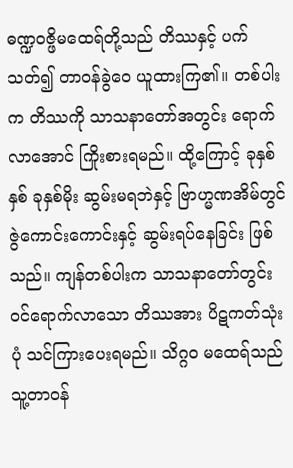ဓဏ္ဍဝဇ္ဖိမထေရ်တို့သည် တိဿနှင့် ပက်သတ်၍ တာဝန်ခွဲဝေ ယူထားကြ၏။ တစ်ပါးက တိဿကို သာသနာတော်အတွင်း ရောက်လာအောင် ကြိုးစားရမည်။ ထို့ကြောင့် ခုနှစ်နှစ် ခုနှစ်မိုး ဆွမ်းမရဘဲနှင့် ဗြာဟ္မဏအိမ်တွင် ဇွဲကောင်းကောင်းနှင့် ဆွမ်းရပ်နေခြင်း ဖြစ်သည်။ ကျန်တစ်ပါးက သာသနာတော်တွင်း ဝင်ရောက်လာသော တိဿအား ပိဋကတ်သုံးပုံ သင်ကြားပေးရမည်။ သိဂ္ဂဝ မထေရ်သည် သူ့တာဝန်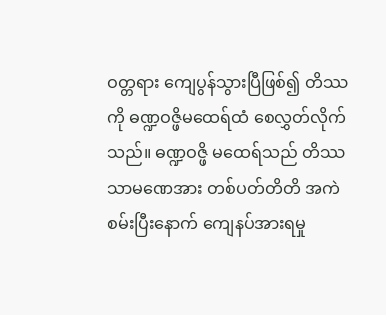ဝတ္တရား ကျေပွန်သွားပြီဖြစ်၍ တိဿကို ဓဏ္ဍဝဇ္ဖိမထေရ်ထံ စေလွှတ်လိုက်သည်။ ဓဏ္ဍဝဇ္ဖိ မထေရ်သည် တိဿ သာမဏေအား တစ်ပတ်တိတိ အကဲစမ်းပြီးနောက် ကျေနပ်အားရမှု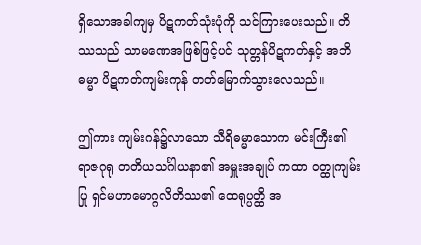ရှိသောအခါကျမှ ပိဋကတ်သုံးပုံကို သင်ကြားပေးသည်။ တိဿသည် သာမဏေအဖြစ်ဖြင့်ပင် သုတ္တန်ပိဋကတ်နှင့် အဘိဓမ္မာ ပိဋကတ်ကျမ်းကုန် တတ်မြောက်သွားလေသည်။

ဤကား ကျမ်းဂန်၌လာသော သီရိဓမ္မာသောက မင်းကြီး၏ ရာဇဂုရု တတိယသင်္ဂါယနာ၏ အမှူးအချုပ် ကထာ ဝတ္ထုကျမ်းပြု ရှင်မဟာမောဂ္ဂလိတိဿ၏ ထေရုပ္ပတ္ထိ အ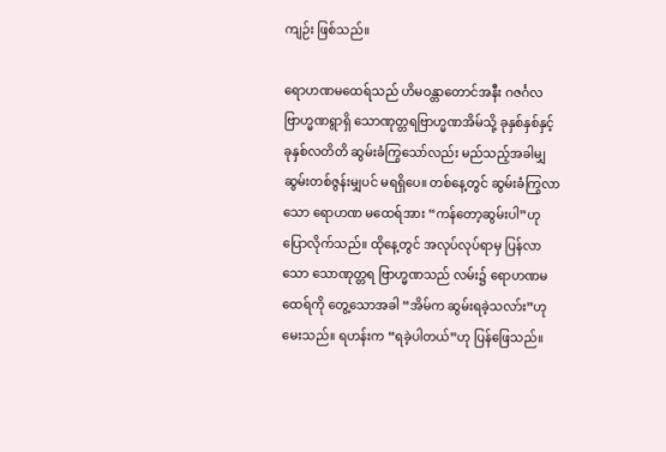ကျဉ်း ဖြစ်သည်။

ရောဟဏမထေရ်သည် ဟိမဝန္တာတောင်အနီး ဂဇင်္ဂလဗြာဟ္မဏရွာရှိ သောဏုတ္တရဗြာဟ္မဏအိမ်သို့ ခုနှစ်နှစ်နှင့် ခုနှစ်လတိတိ ဆွမ်းခံကြွသော်လည်း မည်သည့်အခါမျှ ဆွမ်းတစ်ဇွန်းမျှပင် မရရှိပေ။ တစ်နေ့တွင် ဆွမ်းခံကြွလာသော ရောဟဏ မထေရ်အား “ကန်တော့ဆွမ်းပါ”ဟု ပြောလိုက်သည်။ ထိုနေ့တွင် အလုပ်လုပ်ရာမှ ပြန်လာသော သောဏုတ္တရ ဗြာဟ္မဏသည် လမ်း၌ ရောဟဏမထေရ်ကို တွေ့သောအခါ “အိမ်က ဆွမ်းရခဲ့သလာ်း”ဟုမေးသည်။ ရဟန်းက “ရခဲ့ပါတယ်”ဟု ပြန်ဖြေသည်။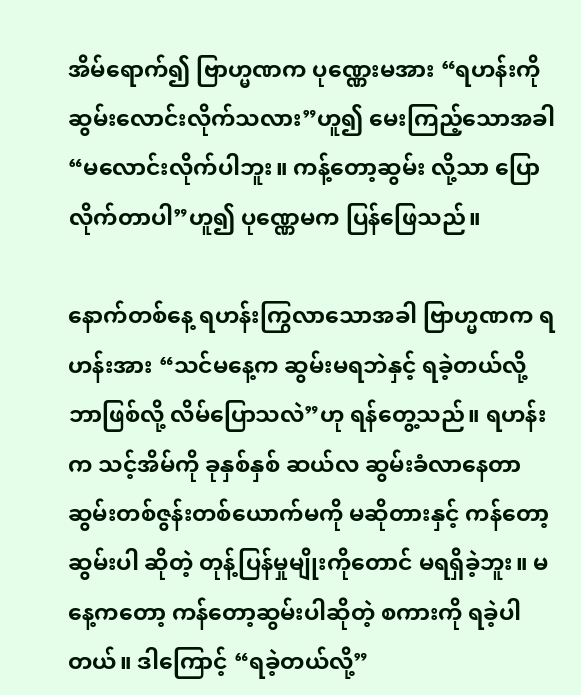အိမ်ရောက်၍ ဗြာဟ္မဏက ပုဏ္ဏေးမအား “ရဟန်းကို ဆွမ်းလောင်းလိုက်သလား”ဟူ၍ မေးကြည့်သောအခါ “မလောင်းလိုက်ပါဘူး။ ကန့်တော့ဆွမ်း လို့သာ ပြောလိုက်တာပါ”ဟူ၍ ပုဏ္ဏေမက ပြန်ဖြေသည်။

နောက်တစ်နေ့ ရဟန်းကြွလာသောအခါ ဗြာဟ္မဏက ရဟန်းအား “သင်မနေ့က ဆွမ်းမရဘဲနှင့် ရခဲ့တယ်လို့ ဘာဖြစ်လို့ လိမ်ပြောသလဲ”ဟု ရန်တွေ့သည်။ ရဟန်းက သင့်အိမ်ကို ခုနှစ်နှစ် ဆယ်လ ဆွမ်းခံလာနေတာ ဆွမ်းတစ်ဇွန်းတစ်ယောက်မကို မဆိုတားနှင့် ကန်တော့ဆွမ်းပါ ဆိုတဲ့ တုန့်ပြန်မှုမျိုးကိုတောင် မရရှိခဲ့ဘူး။ မနေ့ကတော့ ကန်တော့ဆွမ်းပါဆိုတဲ့ စကားကို ရခဲ့ပါတယ်။ ဒါကြောင့် “ရခဲ့တယ်လို့”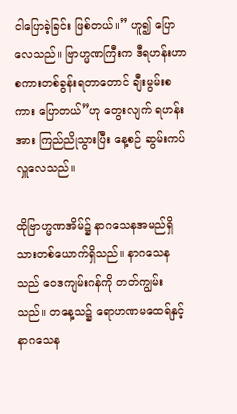ငါပြောခဲ့ခြင်း ဖြစ်တယ်။” ဟူ၍ ပြောလေသည်။ ဗြာဟ္မဏကြီးက ဒီရဟန်းဟာ စကားတစ်ခွန်းရတာတောင် ချီးမွမ်းစကား ပြောတယ်”ဟု တွေးလျက် ရဟန်းအား ကြည်ညိုသွားပြီး နေ့စဉ် ဆွမ်းကပ်လှူလေသည်။

ထိုဗြာဟ္မဏအိမ်၌ နာဂသေနအမည်ရှိ သားတစ်ယောက်ရှိသည်။ နာဂသေနသည် ဝေဒကျမ်းဂန်ကို တတ်ကျွမ်းသည်။ တနေ့သ၌ ရောဟဏမထေရ်နှင့် နာဂသေန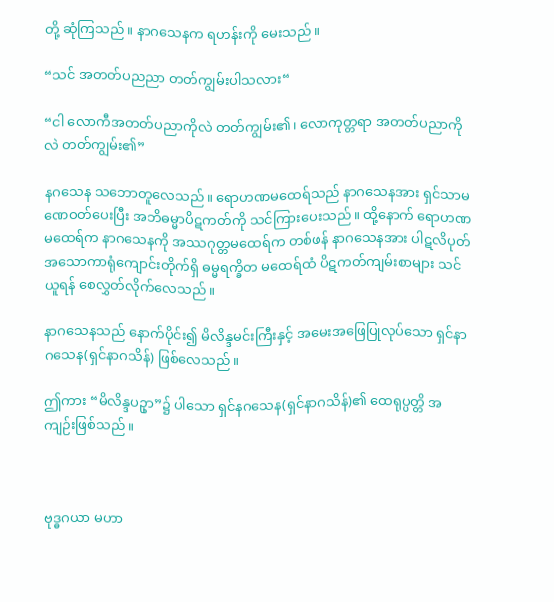တို့ ဆုံကြသည်။ နာဂသေနက ရဟန်းကို မေးသည်။

“သင် အတတ်ပညညာ တတ်ကျွမ်းပါသလား“

“ငါ လောကီအတတ်ပညာကိုလဲ တတ်ကျွမ်း၏၊ လောကုတ္တရာ အတတ်ပညာကိုလဲ တတ်ကျွမ်း၏”

နဂသေန သဘောတူလေသည်။ ရောဟဏမထေရ်သည် နာဂသေနအား ရှင်သာမဏေဝတ်ပေးပြီး အဘိဓမ္မာပိဋကတ်ကို သင်ကြားပေးသည်။ ထို့နောက် ရောဟဏမထေရ်က နာဂသေနကို အဿဂုတ္တမထေရ်က တစ်ဖန် နာဂသေနအား ပါဋလိပုတ် အသောကာရုံကျောင်းတိုက်ရှိ ဓမ္မရက္ခိတ မထေရ်ထံ ပိဋကတ်ကျမ်းစာများ သင်ယူရန် စေလွှတ်လိုက်လေသည်။

နာဂသေနသည် နောက်ပိုင်း၍ မိလိန္ဒမင်းကြီးနှင့် အမေးအဖြေပြုလုပ်သော ရှင်နာဂသေန(ရှင်နာဂသိန်) ဖြစ်လေသည်။

ဤကား “မိလိန္ဒပဥှာ”၌ ပါသော ရှင်နဂသေန(ရှင်နာဂသိန်)၏ ထေရုပ္ပတ္တိ အကျဉ်းဖြစ်သည်။



ဗုဒ္ဓဂယာ မဟာ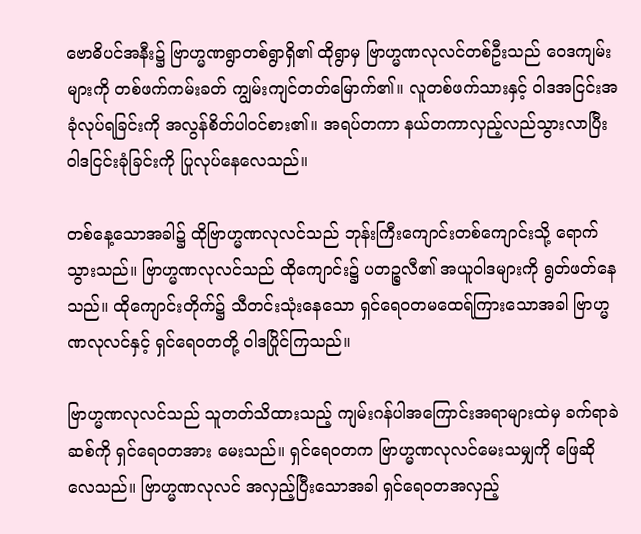ဗောဓိပင်အနီး၌ ဗြာဟ္မဏရွာတစ်ရွာရှိ၏ ထိုရွာမှ ဗြာဟ္မဏလုလင်တစ်ဦးသည် ဝေဒကျမ်းများကို တစ်ဖက်ကမ်းခတ် ကျွမ်းကျင်တတ်မြောက်၏။ လူတစ်ဖက်သားနှင့် ဝါဒအငြင်းအခုံလုပ်ရခြင်းကို အလွန်စိတ်ပါဝင်စား၏။ အရပ်တကာ နယ်တကာလှည့်လည်သွားလာပြီး ဝါဒငြင်းခုံခြင်းကို ပြုလုပ်နေလေသည်။

တစ်နေ့သောအခါ၌ ထိုဗြာဟ္မဏလုလင်သည် ဘုန်းကြီးကျောင်းတစ်ကျောင်းသို့ ရောက်သွားသည်။ ဗြာဟ္မဏလုလင်သည် ထိုကျောင်း၌ ပတဉ္စလီ၏ အယူဝါဒများကို ရွတ်ဖတ်နေသည်။ ထိုကျောင်းတိုက်၌ သီတင်းသုံးနေသော ရှင်ရေဝတမထေရ်ကြားသောအခါ ဗြာဟ္မဏလုလင်နှင့် ရှင်ရေဝတတို့ ဝါဒပြိုင်ကြသည်။

ဗြာဟ္မဏလုလင်သည် သူတတ်သိထားသည့် ကျမ်းဂန်ပါအကြောင်းအရာများထဲမှ ခက်ရာခဲဆစ်ကို ရှင်ရေဝတအား မေးသည်။ ရှင်ရေဝတက ဗြာဟ္မဏလုလင်မေးသမျှကို ဖြေဆိုလေသည်။ ဗြာဟ္မဏလုလင် အလှည့်ပြီးသောအခါ ရှင်ရေဝတအလှည့်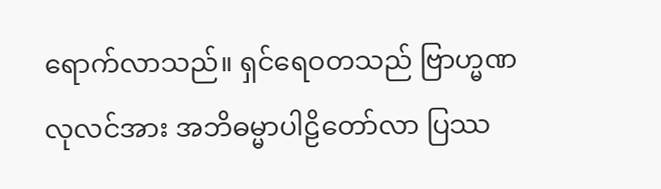ရောက်လာသည်။ ရှင်ရေဝတသည် ဗြာဟ္မဏလုလင်အား အဘိဓမ္မာပါဠိတော်လာ ပြဿ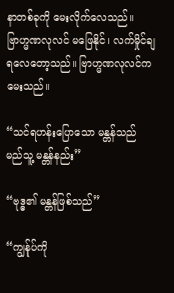နာတစ်ခုကို မေးလိုက်လေသည်။ ဗြာဟ္မဏလုလင် မဖြေနိုင်၊ လက်မှိုင်ချရလေတော့သည်။ ဗြာဟ္မဏလုလင်က မေးသည်။

“သင်ရဟန်းပြောသော မန္တန်သည် မည်သူ့ မန္တန်နည်း”

“ဗုဒ္ဓ၏ မန္တန်ဖြစ်သည်”

“ကျွန်ုပ်ကို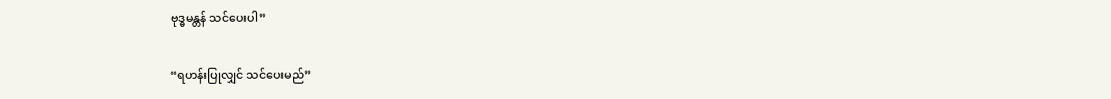ဗုဒ္ဓမန္တန် သင်ပေးပါ”

“ရဟန်းပြုလျှင် သင်ပေးမည်”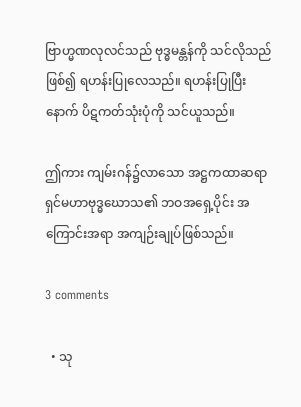ဗြာဟ္မဏလုလင်သည် ဗုဒ္ဓမန္တန်ကို သင်လိုသည်ဖြစ်၍ ရဟန်းပြုလေသည်။ ရဟန်းပြုပြီးနောက် ပိဋကတ်သုံးပုံကို သင်ယူသည်။

ဤကား ကျမ်းဂန်၌လာသော အဋ္ဌကထာဆရာ ရှင်မဟာဗုဒ္ဓဃောသ၏ ဘဝအရှေ့ပိုင်း အကြောင်းအရာ အကျဉ်းချုပ်ဖြစ်သည်။

3 comments

  • သု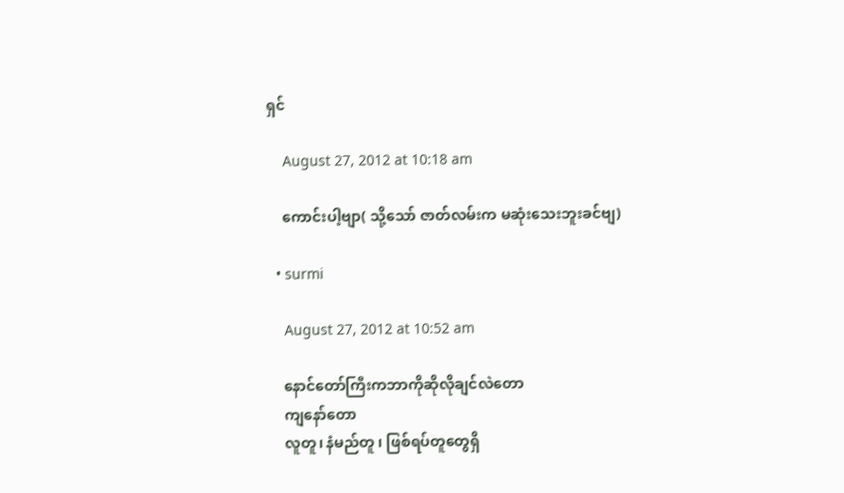ရှင်

    August 27, 2012 at 10:18 am

    ကောင်းပါ့ဗျာ( သို့သော် ဇာတ်လမ်းက မဆုံးသေးဘူးခင်ဗျ)

  • surmi

    August 27, 2012 at 10:52 am

    နောင်တော်ကြီးကဘာကိုဆိုလိုချင်လဲတော
    ကျနော်တော
    လူတူ၊ နံမည်တူ ၊ ဖြစ်ရပ်တူတွေရှိ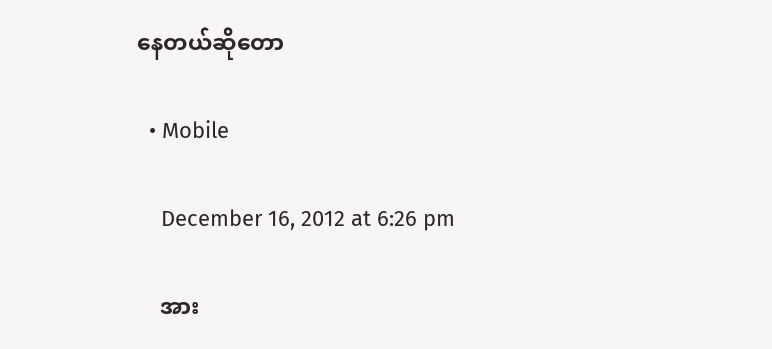နေတယ်ဆိုတော

  • Mobile

    December 16, 2012 at 6:26 pm

    အား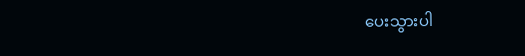ပေးသွားပါ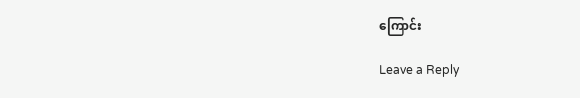ကြောင်း

Leave a Reply